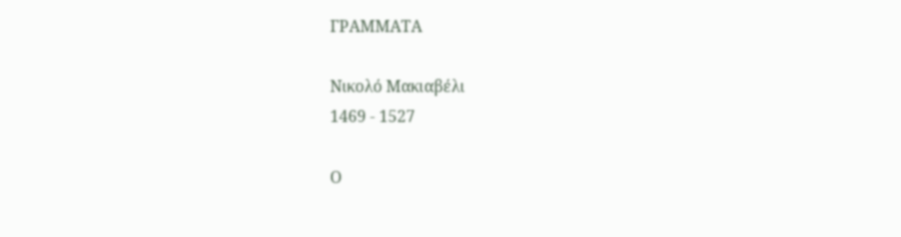ΓΡΑΜΜΑΤΑ

Νικολό Μακιαβέλι
1469 - 1527

Ο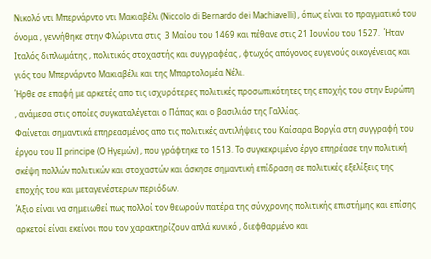Νικολό ντι Μπερνάρντο ντι Μακιαβέλι (Niccolo di Bernardo dei Machiavelli) , όπως είναι το πραγματικό του όνομα , γεννήθηκε στην Φλώριντα στις  3 Μαίου του 1469 και πέθανε στις 21 Ιουνίου του 1527.  Ήταν Ιταλός διπλωμάτης , πολιτικός στοχαστής και συγγραφέας , φτωχός απόγονος ευγενούς οικογένειας και γιός του Μπερνάρντο Μακιαβέλι και της Μπαρτολομέα Νέλι.
Ήρθε σε επαφή με αρκετές απο τις ισχυρότερες πολιτικές προσωπικότητες της εποχής του στην Ευρώπη , ανάμεσα στις οποίες συγκαταλέγεται ο Πάπας και ο βασιλιάσ της Γαλλίας.
Φαίνεται σημαντικά επηρεασμένος απο τις πολιτικές αντιλήψεις του Καίσαρα Βοργία στη συγγραφή του έργου του ΙΙ principe (Ο Ηγεμών) , που γράφτηκε το 1513. Το συγκεκριμένο έργο επηρέασε την πολιτική σκέψη πολλών πολιτικών και στοχαστών και άσκησε σημαντική επίδραση σε πολιτικές εξελίξεις της εποχής του και μεταγενέστερων περιόδων.
Άξιο είναι να σημειωθεί πως πολλοί τον θεωρούν πατέρα της σύνχρονης πολιτικής επιστήμης και επίσης αρκετοί είναι εκείνοι που τον χαρακτηρίζουν απλά κυνικό , διεφθαρμένο και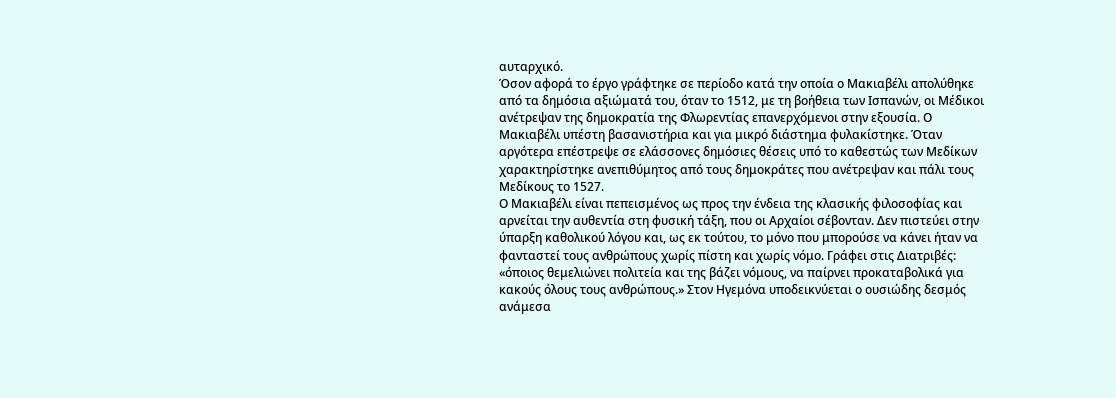αυταρχικό.
Όσον αφορά το έργο γράφτηκε σε περίοδο κατά την οποία ο Μακιαβέλι απολύθηκε από τα δημόσια αξιώματά του, όταν το 1512, με τη βοήθεια των Ισπανών, οι Μέδικοι ανέτρεψαν της δημοκρατία της Φλωρεντίας επανερχόμενοι στην εξουσία. Ο Μακιαβέλι υπέστη βασανιστήρια και για μικρό διάστημα φυλακίστηκε. Όταν αργότερα επέστρεψε σε ελάσσονες δημόσιες θέσεις υπό το καθεστώς των Μεδίκων χαρακτηρίστηκε ανεπιθύμητος από τους δημοκράτες που ανέτρεψαν και πάλι τους Μεδίκους το 1527.
Ο Μακιαβέλι είναι πεπεισμένος ως προς την ένδεια της κλασικής φιλοσοφίας και αρνείται την αυθεντία στη φυσική τάξη, που οι Αρχαίοι σέβονταν. Δεν πιστεύει στην ύπαρξη καθολικού λόγου και, ως εκ τούτου, το μόνο που μπορούσε να κάνει ήταν να φανταστεί τους ανθρώπους χωρίς πίστη και χωρίς νόμο. Γράφει στις Διατριβές: «όποιος θεμελιώνει πολιτεία και της βάζει νόμους, να παίρνει προκαταβολικά για κακούς όλους τους ανθρώπους.» Στον Ηγεμόνα υποδεικνύεται ο ουσιώδης δεσμός ανάμεσα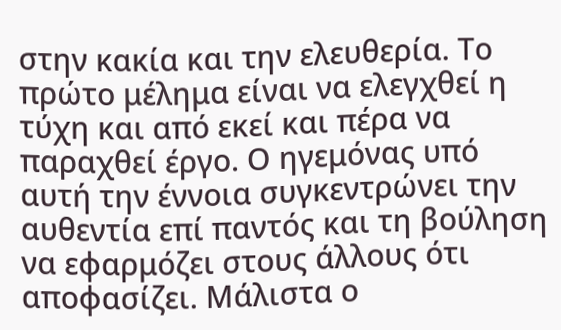στην κακία και την ελευθερία. Το πρώτο μέλημα είναι να ελεγχθεί η τύχη και από εκεί και πέρα να παραχθεί έργο. Ο ηγεμόνας υπό αυτή την έννοια συγκεντρώνει την αυθεντία επί παντός και τη βούληση να εφαρμόζει στους άλλους ότι αποφασίζει. Μάλιστα ο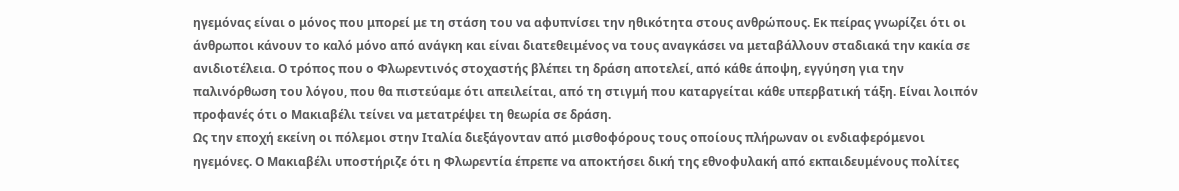ηγεμόνας είναι ο μόνος που μπορεί με τη στάση του να αφυπνίσει την ηθικότητα στους ανθρώπους. Εκ πείρας γνωρίζει ότι οι άνθρωποι κάνουν το καλό μόνο από ανάγκη και είναι διατεθειμένος να τους αναγκάσει να μεταβάλλουν σταδιακά την κακία σε ανιδιοτέλεια. Ο τρόπος που ο Φλωρεντινός στοχαστής βλέπει τη δράση αποτελεί, από κάθε άποψη, εγγύηση για την παλινόρθωση του λόγου, που θα πιστεύαμε ότι απειλείται, από τη στιγμή που καταργείται κάθε υπερβατική τάξη. Είναι λοιπόν προφανές ότι ο Μακιαβέλι τείνει να μετατρέψει τη θεωρία σε δράση.
Ως την εποχή εκείνη οι πόλεμοι στην Ιταλία διεξάγονταν από μισθοφόρους τους οποίους πλήρωναν οι ενδιαφερόμενοι ηγεμόνες. Ο Μακιαβέλι υποστήριζε ότι η Φλωρεντία έπρεπε να αποκτήσει δική της εθνοφυλακή από εκπαιδευμένους πολίτες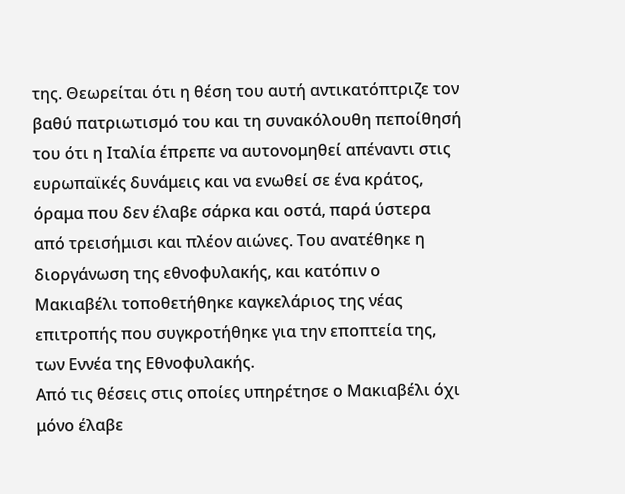της. Θεωρείται ότι η θέση του αυτή αντικατόπτριζε τον βαθύ πατριωτισμό του και τη συνακόλουθη πεποίθησή του ότι η Ιταλία έπρεπε να αυτονομηθεί απέναντι στις ευρωπαϊκές δυνάμεις και να ενωθεί σε ένα κράτος, όραμα που δεν έλαβε σάρκα και οστά, παρά ύστερα από τρεισήμισι και πλέον αιώνες. Του ανατέθηκε η διοργάνωση της εθνοφυλακής, και κατόπιν ο Μακιαβέλι τοποθετήθηκε καγκελάριος της νέας επιτροπής που συγκροτήθηκε για την εποπτεία της, των Εννέα της Εθνοφυλακής.
Από τις θέσεις στις οποίες υπηρέτησε ο Μακιαβέλι όχι μόνο έλαβε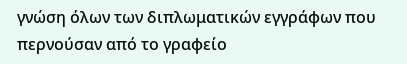γνώση όλων των διπλωματικών εγγράφων που περνούσαν από το γραφείο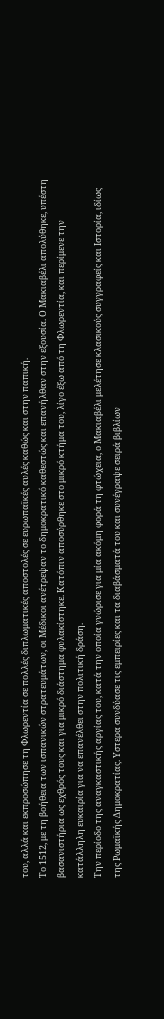του, αλλά και εκπροσώπησε τη Φλωρεντία σε πολλές διπλωματικές αποστολές σε ευρωπαϊκές αυλές καθώς και στην παπική.
Το 1512, με τη βοήθεια των ισπανικών στρατευμάτων, οι Μέδικοι ανέτρεψαν το δημοκρατικό καθεστώς και επανήλθαν στην εξουσία. Ο Μακιαβέλι απολύθηκε, υπέστη βασανιστήρια ως εχθρός τους και για μικρό διάστημα φυλακίστηκε. Κατόπιν αποσύρθηκε στο μικρό κτήμα του, λίγο έξω από τη Φλωρεντία, και περίμενε την κατάλληλη ευκαιρία για να επανέλθει στην πολιτική δράση.
Την περίοδο της αναγκαστικής αργίας του, κατά την οποία γνώρισε για μία ακόμη φορά τη φτώχεια, ο Μακιαβέλι μελέτησε κλασικούς συγγραφείς και Ιστορία, ιδίως της Ρωμαϊκής Δημοκρατίας. Υστερα συνδύασε τις εμπειρίες και τα διαβάσματά του και συνέγραψε σειρά βιβλίων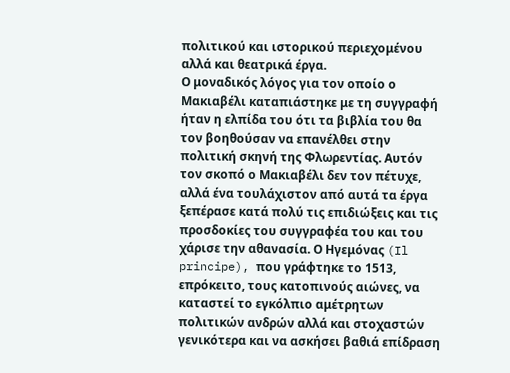πολιτικού και ιστορικού περιεχομένου αλλά και θεατρικά έργα.
Ο μοναδικός λόγος για τον οποίο ο Μακιαβέλι καταπιάστηκε με τη συγγραφή ήταν η ελπίδα του ότι τα βιβλία του θα τον βοηθούσαν να επανέλθει στην πολιτική σκηνή της Φλωρεντίας. Αυτόν τον σκοπό ο Μακιαβέλι δεν τον πέτυχε, αλλά ένα τουλάχιστον από αυτά τα έργα ξεπέρασε κατά πολύ τις επιδιώξεις και τις προσδοκίες του συγγραφέα του και του χάρισε την αθανασία. Ο Ηγεμόνας (Il principe), που γράφτηκε το 1513, επρόκειτο, τους κατοπινούς αιώνες, να καταστεί το εγκόλπιο αμέτρητων πολιτικών ανδρών αλλά και στοχαστών γενικότερα και να ασκήσει βαθιά επίδραση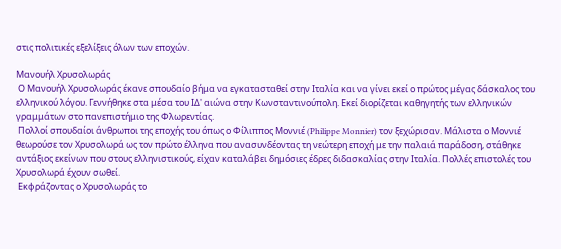στις πολιτικές εξελίξεις όλων των εποχών.

Μανουήλ Χρυσολωράς
 Ο Μανουήλ Χρυσολωράς έκανε σπουδαίο βήμα να εγκατασταθεί στην Ιταλία και να γίνει εκεί ο πρώτος μέγας δάσκαλος του ελληνικού λόγου. Γεννήθηκε στα μέσα του ΙΔ' αιώνα στην Κωνσταντινούπολη. Εκεί διορίζεται καθηγητής των ελληνικών γραμμάτων στο πανεπιστήμιο της Φλωρεντίας.
 Πολλοί σπουδαίοι άνθρωποι της εποχής του όπως ο Φίλιππος Μοννιέ (Philippe Monnier) τον ξεχώρισαν. Μάλιστα ο Μοννιέ θεωρούσε τον Χρυσολωρά ως τον πρώτο έλληνα που ανασυνδέοντας τη νεώτερη εποχή με την παλαιά παράδοση, στάθηκε αντάξιος εκείνων που στους ελληνιστικούς, είχαν καταλάβει δημόσιες έδρες διδασκαλίας στην Ιταλία. Πολλές επιστολές του Xρυσολωρά έχουν σωθεί.
 Εκφράζοντας ο Χρυσολωράς το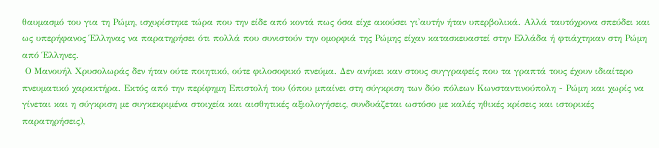θαυμασμό του για τη Ρώμη, ισχυρίστηκε τώρα που την είδε από κοντά πως όσα είχε ακούσει γι'αυτήν ήταν υπερβολικά. Αλλά ταυτόχρονα σπεύδει και ως υπερήφανος Έλληνας να παρατηρήσει ότι πολλά που συνιστούν την ομορφιά της Ρώμης είχαν κατασκευαστεί στην Eλλάδα ή φτιάχτηκαν στη Ρώμη από Έλληνες.
 Ο Μανουήλ Χρυσολωράς δεν ήταν ούτε ποιητικό, ούτε φιλοσοφικό πνεύμα. Δεν ανήκει καν στους συγγραφείς που τα γραπτά τους έχουν ιδιαίτερο πνευματικό χαρακτήρα. Εκτός από την περίφημη Επιστολή του (όπου μπαίνει στη σύγκριση των δύο πόλεων Κωνσταντινούπολη - Ρώμη και χωρίς να γίνεται και η σύγκριση με συγκεκριμένα στοιχεία και αισθητικές αξιολογήσεις, συνδυάζεται ωστόσο με καλές ηθικές κρίσεις και ιστορικές παρατηρήσεις),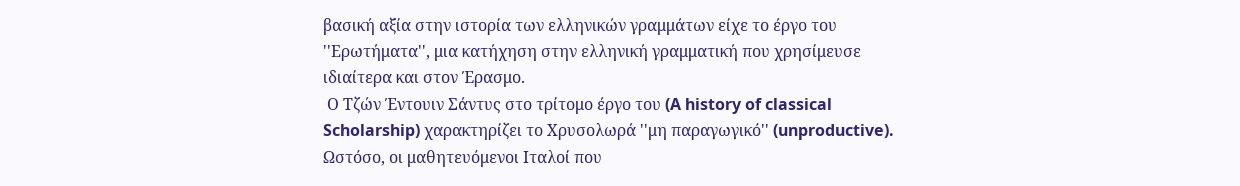βασική αξία στην ιστορία των ελληνικών γραμμάτων είχε το έργο του ''Ερωτήματα'', μια κατήχηση στην ελληνική γραμματική που χρησίμευσε ιδιαίτερα και στον Έρασμο.
 Ο Τζών Έντουιν Σάντυς στο τρίτομο έργο του (A history of classical Scholarship) χαρακτηρίζει το Χρυσολωρά ''μη παραγωγικό'' (unproductive). Ωστόσο, οι μαθητευόμενοι Ιταλοί που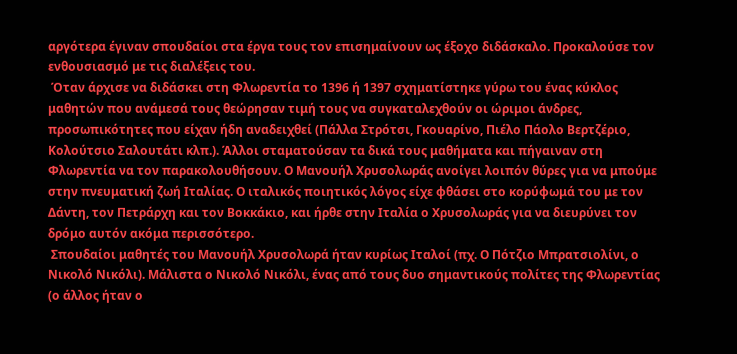αργότερα έγιναν σπουδαίοι στα έργα τους τον επισημαίνουν ως έξοχο διδάσκαλο. Προκαλούσε τον ενθουσιασμό με τις διαλέξεις του.
 Όταν άρχισε να διδάσκει στη Φλωρεντία το 1396 ή 1397 σχηματίστηκε γύρω του ένας κύκλος μαθητών που ανάμεσά τους θεώρησαν τιμή τους να συγκαταλεχθούν οι ώριμοι άνδρες, προσωπικότητες που είχαν ήδη αναδειχθεί (Πάλλα Στρότσι, Γκουαρίνο, Πιέλο Πάολο Βερτζέριο, Κολούτσιο Σαλουτάτι κλπ.). Άλλοι σταματούσαν τα δικά τους μαθήματα και πήγαιναν στη Φλωρεντία να τον παρακολουθήσουν. Ο Μανουήλ Χρυσολωράς ανοίγει λοιπόν θύρες για να μπούμε στην πνευματική ζωή Ιταλίας. Ο ιταλικός ποιητικός λόγος είχε φθάσει στο κορύφωμά του με τον Δάντη, τον Πετράρχη και τον Βοκκάκιο, και ήρθε στην Ιταλία ο Χρυσολωράς για να διευρύνει τον δρόμο αυτόν ακόμα περισσότερο.
 Σπουδαίοι μαθητές του Μανουήλ Χρυσολωρά ήταν κυρίως Ιταλοί (πχ. Ο Πότζιο Μπρατσιολίνι, ο Νικολό Νικόλι). Μάλιστα ο Νικολό Νικόλι, ένας από τους δυο σημαντικούς πολίτες της Φλωρεντίας (ο άλλος ήταν ο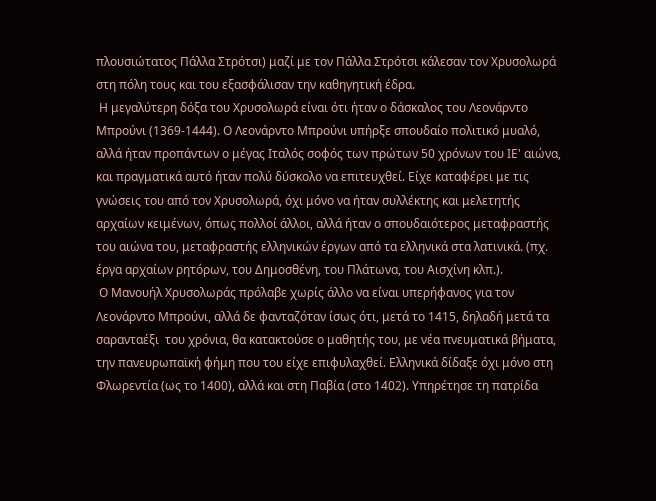πλουσιώτατος Πάλλα Στρότσι) μαζί με τον Πάλλα Στρότσι κάλεσαν τον Χρυσολωρά στη πόλη τους και του εξασφάλισαν την καθηγητική έδρα.
 Η μεγαλύτερη δόξα του Χρυσολωρά είναι ότι ήταν ο δάσκαλος του Λεονάρντο Μπρούνι (1369-1444). Ο Λεονάρντο Μπρούνι υπήρξε σπουδαίο πολιτικό μυαλό, αλλά ήταν προπάντων ο μέγας Ιταλός σοφός των πρώτων 50 χρόνων του ΙΕ' αιώνα, και πραγματικά αυτό ήταν πολύ δύσκολο να επιτευχθεί. Είχε καταφέρει με τις γνώσεις του από τον Χρυσολωρά, όχι μόνο να ήταν συλλέκτης και μελετητής αρχαίων κειμένων, όπως πολλοί άλλοι, αλλά ήταν ο σπουδαιότερος μεταφραστής του αιώνα του, μεταφραστής ελληνικών έργων από τα ελληνικά στα λατινικά. (πχ. έργα αρχαίων ρητόρων, του Δημοσθένη, του Πλάτωνα, του Αισχίνη κλπ.).
 Ο Μανουήλ Χρυσολωράς πρόλαβε χωρίς άλλο να είναι υπερήφανος για τον Λεονάρντο Μπρούνι, αλλά δε φανταζόταν ίσως ότι, μετά το 1415, δηλαδή μετά τα σαρανταέξι  του χρόνια, θα κατακτούσε ο μαθητής του, με νέα πνευματικά βήματα, την πανευρωπαϊκή φήμη που του είχε επιφυλαχθεί. Ελληνικά δίδαξε όχι μόνο στη Φλωρεντία (ως το 1400), αλλά και στη Παβία (στο 1402). Υπηρέτησε τη πατρίδα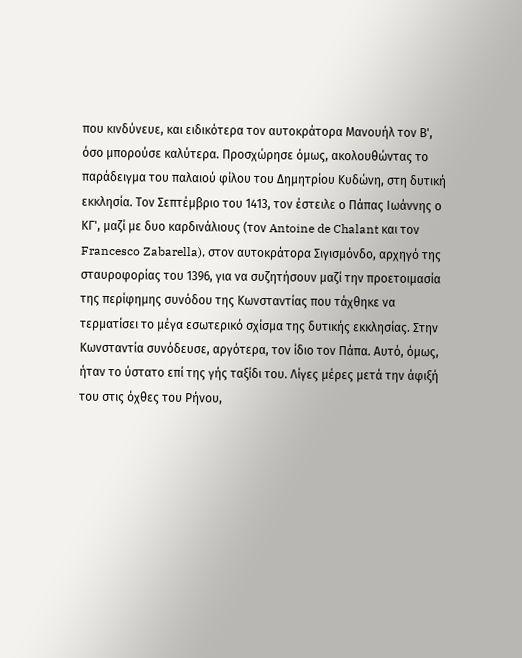που κινδύνευε, και ειδικότερα τον αυτοκράτορα Μανουήλ τον Β', όσο μπορούσε καλύτερα. Προσχώρησε όμως, ακολουθώντας το παράδειγμα του παλαιού φίλου του Δημητρίου Κυδώνη, στη δυτική εκκλησία. Τον Σεπτέμβριο του 1413, τον έστειλε ο Πάπας Ιωάννης ο ΚΓ', μαζί με δυο καρδινάλιους (τον Antoine de Chalant και τον Francesco Zabarella), στον αυτοκράτορα Σιγισμόνδο, αρχηγό της σταυροφορίας του 1396, για να συζητήσουν μαζί την προετοιμασία της περίφημης συνόδου της Κωνσταντίας που τάχθηκε να τερματίσει το μέγα εσωτερικό σχίσμα της δυτικής εκκλησίας. Στην Κωνσταντία συνόδευσε, αργότερα, τον ίδιο τον Πάπα. Αυτό, όμως, ήταν το ύστατο επί της γής ταξίδι του. Λίγες μέρες μετά την άφιξή του στις όχθες του Ρήνου,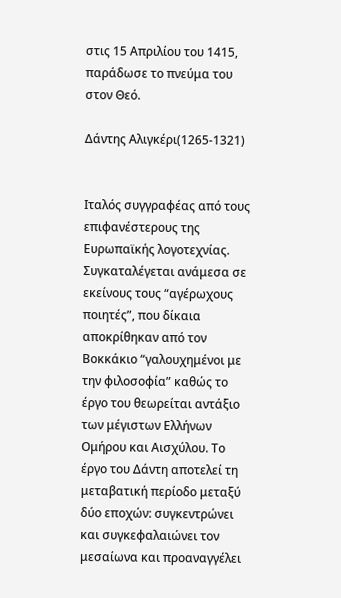στις 15 Απριλίου του 1415, παράδωσε το πνεύμα του στον Θεό.

Δάντης Αλιγκέρι(1265-1321)


Ιταλός συγγραφέας από τους επιφανέστερους της Ευρωπαϊκής λογοτεχνίας. Συγκαταλέγεται ανάμεσα σε εκείνους τους “αγέρωχους ποιητές”, που δίκαια αποκρίθηκαν από τον Βοκκάκιο “γαλουχημένοι με την φιλοσοφία” καθώς το έργο του θεωρείται αντάξιο των μέγιστων Ελλήνων Ομήρου και Αισχύλου. Το έργο του Δάντη αποτελεί τη μεταβατική περίοδο μεταξύ δύο εποχών: συγκεντρώνει και συγκεφαλαιώνει τον μεσαίωνα και προαναγγέλει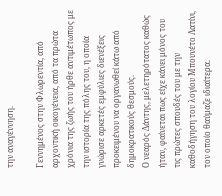την αναγέννηση.

Γεννημένος στην Φλωρεντία, από αρχοντική οικογένεια, από τα πρώτα χρόνια της ζωής του ήρθε αντιμέτωπος με την ιστορία της πόλης του, η οποία γνώρισε αρκετές εμφύλιες διενέξεις προκειμένου να οργανωθεί κάτω από δημοκρατικούς θεσμούς.
Ο νεαρός Δάντης, μελετηρότατος καθώς ήταν, φαίνεται πως είχε κάνει μόνος του τις πρώτες σπουδές του με την καθοδήγηση του λογίου Μπουνέτο Λατίνι, τον οποίο θαύμαζε ιδιαίτερα.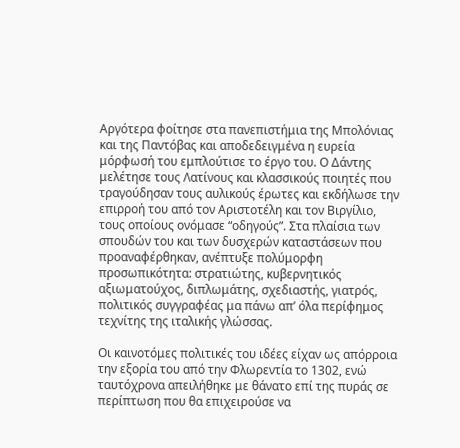Αργότερα φοίτησε στα πανεπιστήμια της Μπολόνιας και της Παντόβας και αποδεδειγμένα η ευρεία μόρφωσή του εμπλούτισε το έργο του. Ο Δάντης μελέτησε τους Λατίνους και κλασσικούς ποιητές που τραγούδησαν τους αυλικούς έρωτες και εκδήλωσε την επιρροή του από τον Αριστοτέλη και τον Βιργίλιο, τους οποίους ονόμασε “οδηγούς”. Στα πλαίσια των σπουδών του και των δυσχερών καταστάσεων που προαναφέρθηκαν, ανέπτυξε πολύμορφη προσωπικότητα: στρατιώτης, κυβερνητικός αξιωματούχος, διπλωμάτης, σχεδιαστής, γιατρός, πολιτικός συγγραφέας μα πάνω απ’ όλα περίφημος τεχνίτης της ιταλικής γλώσσας.

Οι καινοτόμες πολιτικές του ιδέες είχαν ως απόρροια την εξορία του από την Φλωρεντία το 1302, ενώ ταυτόχρονα απειλήθηκε με θάνατο επί της πυράς σε περίπτωση που θα επιχειρούσε να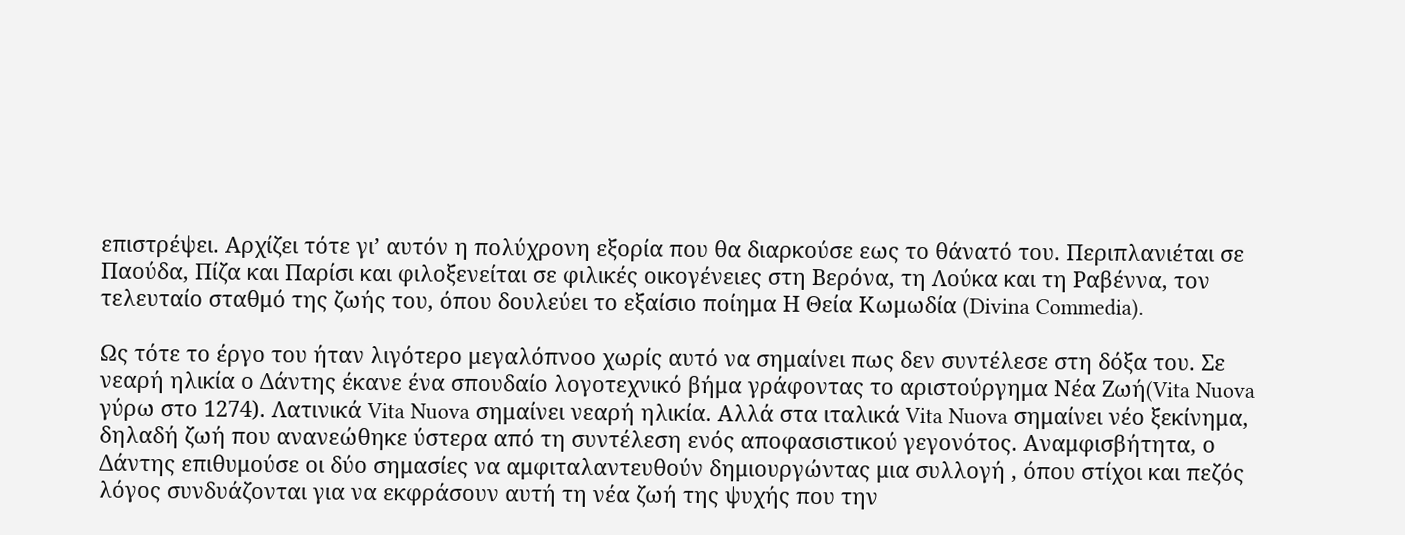επιστρέψει. Αρχίζει τότε γι’ αυτόν η πολύχρονη εξορία που θα διαρκούσε εως το θάνατό του. Περιπλανιέται σε Παούδα, Πίζα και Παρίσι και φιλοξενείται σε φιλικές οικογένειες στη Βερόνα, τη Λούκα και τη Ραβέννα, τον τελευταίο σταθμό της ζωής του, όπου δουλεύει το εξαίσιο ποίημα Η Θεία Κωμωδία (Divina Commedia).

Ως τότε το έργο του ήταν λιγότερο μεγαλόπνοο χωρίς αυτό να σημαίνει πως δεν συντέλεσε στη δόξα του. Σε νεαρή ηλικία ο Δάντης έκανε ένα σπουδαίο λογοτεχνικό βήμα γράφοντας το αριστούργημα Νέα Ζωή(Vita Nuova γύρω στο 1274). Λατινικά Vita Nuova σημαίνει νεαρή ηλικία. Αλλά στα ιταλικά Vita Nuova σημαίνει νέο ξεκίνημα, δηλαδή ζωή που ανανεώθηκε ύστερα από τη συντέλεση ενός αποφασιστικού γεγονότος. Αναμφισβήτητα, ο Δάντης επιθυμούσε οι δύο σημασίες να αμφιταλαντευθούν δημιουργώντας μια συλλογή , όπου στίχοι και πεζός λόγος συνδυάζονται για να εκφράσουν αυτή τη νέα ζωή της ψυχής που την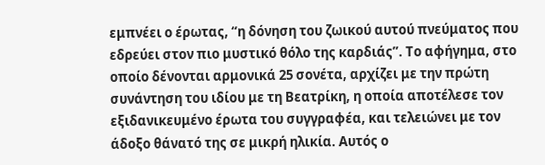εμπνέει ο έρωτας, “η δόνηση του ζωικού αυτού πνεύματος που εδρεύει στον πιο μυστικό θόλο της καρδιάς”. Το αφήγημα, στο οποίο δένονται αρμονικά 25 σονέτα, αρχίζει με την πρώτη συνάντηση του ιδίου με τη Βεατρίκη, η οποία αποτέλεσε τον εξιδανικευμένο έρωτα του συγγραφέα, και τελειώνει με τον άδοξο θάνατό της σε μικρή ηλικία. Αυτός ο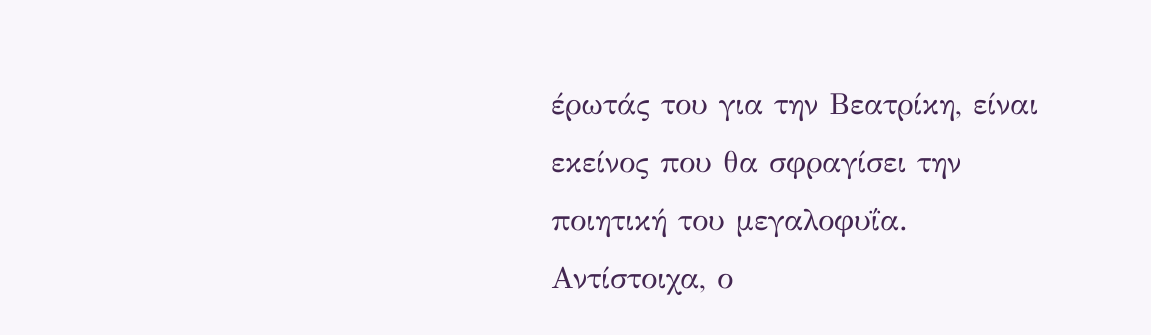έρωτάς του για την Βεατρίκη, είναι εκείνος που θα σφραγίσει την ποιητική του μεγαλοφυΐα. Αντίστοιχα, ο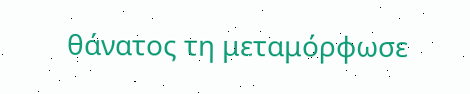θάνατος τη μεταμόρφωσε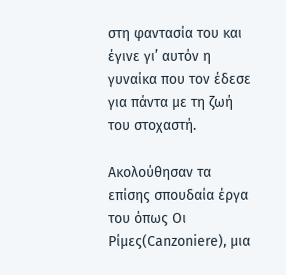στη φαντασία του και έγινε γι’ αυτόν η γυναίκα που τον έδεσε για πάντα με τη ζωή του στοχαστή.

Ακολούθησαν τα επίσης σπουδαία έργα του όπως Οι Ρίμες(Canzoniere), μια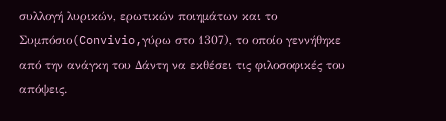συλλογή λυρικών, ερωτικών ποιημάτων και το Συμπόσιο(Convivio,γύρω στο 1307), το οποίο γεννήθηκε από την ανάγκη του Δάντη να εκθέσει τις φιλοσοφικές του απόψεις.